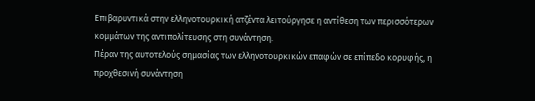Επιβαρυντικά στην ελληνοτουρκική ατζέντα λειτούργησε η αντίθεση των περισσότερων κομμάτων της αντιπολίτευσης στη συνάντηση.
Πέραν της αυτοτελούς σημασίας των ελληνοτουρκικών επαφών σε επίπεδο κορυφής, η προχθεσινή συνάντηση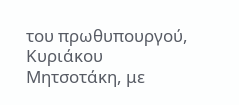του πρωθυπουργού, Κυριάκου Μητσοτάκη, με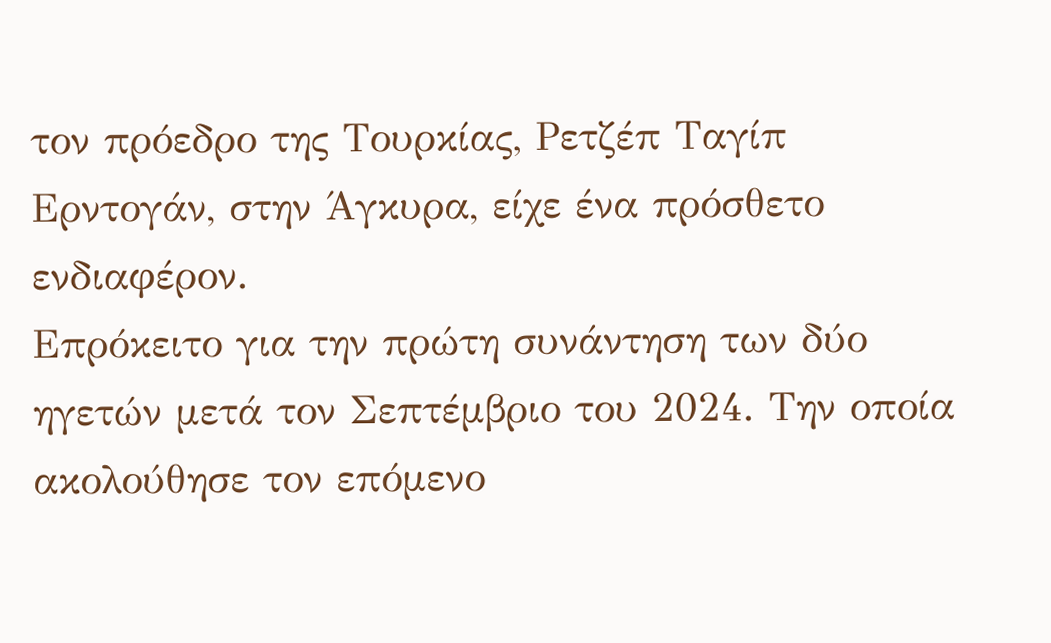τον πρόεδρο της Τουρκίας, Ρετζέπ Ταγίπ Ερντογάν, στην Άγκυρα, είχε ένα πρόσθετο ενδιαφέρον.
Επρόκειτο για την πρώτη συνάντηση των δύο ηγετών μετά τον Σεπτέμβριο του 2024. Την οποία ακολούθησε τον επόμενο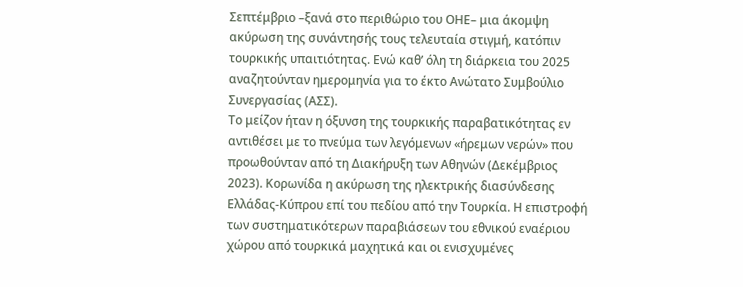Σεπτέμβριο –ξανά στο περιθώριο του ΟΗΕ– μια άκομψη ακύρωση της συνάντησής τους τελευταία στιγμή, κατόπιν τουρκικής υπαιτιότητας. Ενώ καθ’ όλη τη διάρκεια του 2025 αναζητούνταν ημερομηνία για το έκτο Ανώτατο Συμβούλιο Συνεργασίας (ΑΣΣ).
Το μείζον ήταν η όξυνση της τουρκικής παραβατικότητας εν αντιθέσει με το πνεύμα των λεγόμενων «ήρεμων νερών» που προωθούνταν από τη Διακήρυξη των Αθηνών (Δεκέμβριος 2023). Κορωνίδα η ακύρωση της ηλεκτρικής διασύνδεσης Ελλάδας-Κύπρου επί του πεδίου από την Τουρκία. Η επιστροφή των συστηματικότερων παραβιάσεων του εθνικού εναέριου χώρου από τουρκικά μαχητικά και οι ενισχυμένες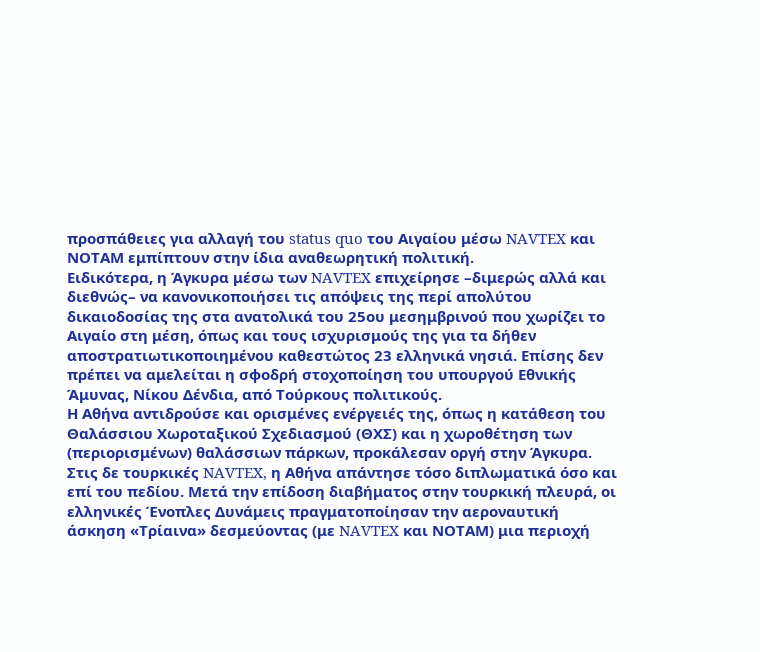προσπάθειες για αλλαγή του status quo του Αιγαίου μέσω NAVTEX και ΝΟΤΑΜ εμπίπτουν στην ίδια αναθεωρητική πολιτική.
Ειδικότερα, η Άγκυρα μέσω των NAVTEX επιχείρησε –διμερώς αλλά και διεθνώς– να κανονικοποιήσει τις απόψεις της περί απολύτου δικαιοδοσίας της στα ανατολικά του 25ου μεσημβρινού που χωρίζει το Αιγαίο στη μέση, όπως και τους ισχυρισμούς της για τα δήθεν αποστρατιωτικοποιημένου καθεστώτος 23 ελληνικά νησιά. Επίσης δεν πρέπει να αμελείται η σφοδρή στοχοποίηση του υπουργού Εθνικής Άμυνας, Νίκου Δένδια, από Τούρκους πολιτικούς.
Η Αθήνα αντιδρούσε και ορισμένες ενέργειές της, όπως η κατάθεση του Θαλάσσιου Χωροταξικού Σχεδιασμού (ΘΧΣ) και η χωροθέτηση των (περιορισμένων) θαλάσσιων πάρκων, προκάλεσαν οργή στην Άγκυρα. Στις δε τουρκικές NAVTEX, η Αθήνα απάντησε τόσο διπλωματικά όσο και επί του πεδίου. Μετά την επίδοση διαβήματος στην τουρκική πλευρά, οι ελληνικές Ένοπλες Δυνάμεις πραγματοποίησαν την αεροναυτική άσκηση «Τρίαινα» δεσμεύοντας (με NAVTEX και ΝΟΤΑΜ) μια περιοχή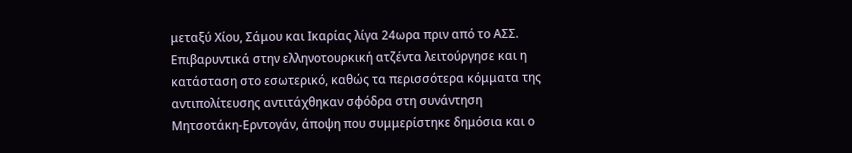μεταξύ Χίου, Σάμου και Ικαρίας λίγα 24ωρα πριν από το ΑΣΣ.
Επιβαρυντικά στην ελληνοτουρκική ατζέντα λειτούργησε και η κατάσταση στο εσωτερικό, καθώς τα περισσότερα κόμματα της αντιπολίτευσης αντιτάχθηκαν σφόδρα στη συνάντηση Μητσοτάκη-Ερντογάν, άποψη που συμμερίστηκε δημόσια και ο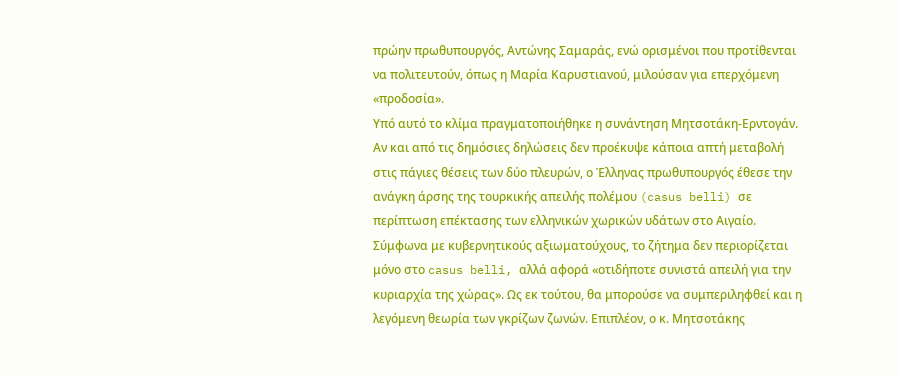πρώην πρωθυπουργός, Αντώνης Σαμαράς, ενώ ορισμένοι που προτίθενται να πολιτευτούν, όπως η Μαρία Καρυστιανού, μιλούσαν για επερχόμενη «προδοσία».
Υπό αυτό το κλίμα πραγματοποιήθηκε η συνάντηση Μητσοτάκη-Ερντογάν. Αν και από τις δημόσιες δηλώσεις δεν προέκυψε κάποια απτή μεταβολή στις πάγιες θέσεις των δύο πλευρών, ο Έλληνας πρωθυπουργός έθεσε την ανάγκη άρσης της τουρκικής απειλής πολέμου (casus belli) σε περίπτωση επέκτασης των ελληνικών χωρικών υδάτων στο Αιγαίο.
Σύμφωνα με κυβερνητικούς αξιωματούχους, το ζήτημα δεν περιορίζεται μόνο στο casus belli, αλλά αφορά «οτιδήποτε συνιστά απειλή για την κυριαρχία της χώρας». Ως εκ τούτου, θα μπορούσε να συμπεριληφθεί και η λεγόμενη θεωρία των γκρίζων ζωνών. Επιπλέον, ο κ. Μητσοτάκης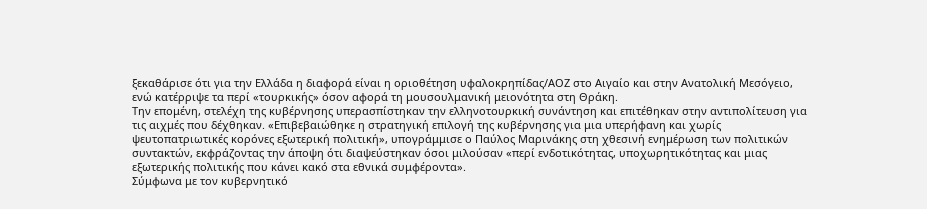ξεκαθάρισε ότι για την Ελλάδα η διαφορά είναι η οριοθέτηση υφαλοκρηπίδας/ΑΟΖ στο Αιγαίο και στην Ανατολική Μεσόγειο, ενώ κατέρριψε τα περί «τουρκικής» όσον αφορά τη μουσουλμανική μειονότητα στη Θράκη.
Την επομένη, στελέχη της κυβέρνησης υπερασπίστηκαν την ελληνοτουρκική συνάντηση και επιτέθηκαν στην αντιπολίτευση για τις αιχμές που δέχθηκαν. «Επιβεβαιώθηκε η στρατηγική επιλογή της κυβέρνησης για μια υπερήφανη και χωρίς ψευτοπατριωτικές κορόνες εξωτερική πολιτική», υπογράμμισε ο Παύλος Μαρινάκης στη χθεσινή ενημέρωση των πολιτικών συντακτών, εκφράζοντας την άποψη ότι διαψεύστηκαν όσοι μιλούσαν «περί ενδοτικότητας, υποχωρητικότητας και μιας εξωτερικής πολιτικής που κάνει κακό στα εθνικά συμφέροντα».
Σύμφωνα με τον κυβερνητικό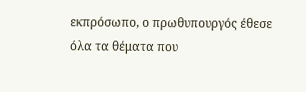εκπρόσωπο, ο πρωθυπουργός έθεσε όλα τα θέματα που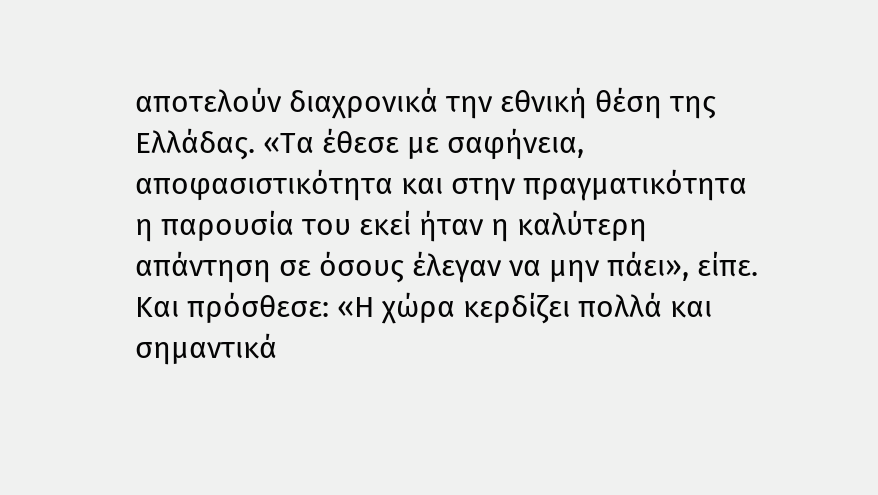αποτελούν διαχρονικά την εθνική θέση της Ελλάδας. «Τα έθεσε με σαφήνεια, αποφασιστικότητα και στην πραγματικότητα η παρουσία του εκεί ήταν η καλύτερη απάντηση σε όσους έλεγαν να μην πάει», είπε. Και πρόσθεσε: «Η χώρα κερδίζει πολλά και σημαντικά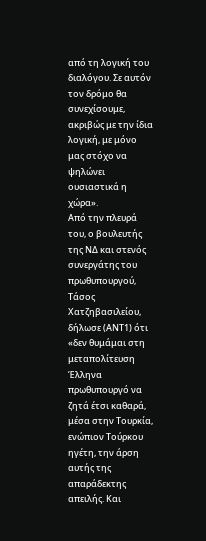από τη λογική του διαλόγου. Σε αυτόν τον δρόμο θα συνεχίσουμε, ακριβώς με την ίδια λογική, με μόνο μας στόχο να ψηλώνει ουσιαστικά η χώρα».
Από την πλευρά του, ο βουλευτής της ΝΔ και στενός συνεργάτης του πρωθυπουργού, Τάσος Χατζηβασιλείου, δήλωσε (ΑΝΤ1) ότι «δεν θυμάμαι στη μεταπολίτευση Έλληνα πρωθυπουργό να ζητά έτσι καθαρά, μέσα στην Τουρκία, ενώπιον Τούρκου ηγέτη, την άρση αυτής της απαράδεκτης απειλής. Και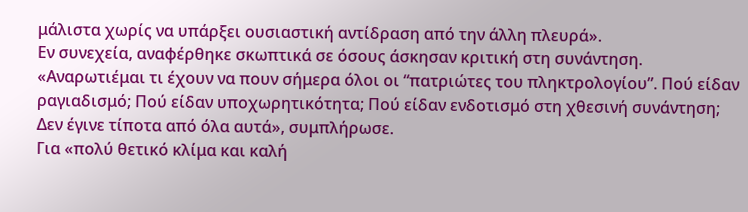μάλιστα χωρίς να υπάρξει ουσιαστική αντίδραση από την άλλη πλευρά».
Εν συνεχεία, αναφέρθηκε σκωπτικά σε όσους άσκησαν κριτική στη συνάντηση. «Αναρωτιέμαι τι έχουν να πουν σήμερα όλοι οι “πατριώτες του πληκτρολογίου”. Πού είδαν ραγιαδισμό; Πού είδαν υποχωρητικότητα; Πού είδαν ενδοτισμό στη χθεσινή συνάντηση; Δεν έγινε τίποτα από όλα αυτά», συμπλήρωσε.
Για «πολύ θετικό κλίμα και καλή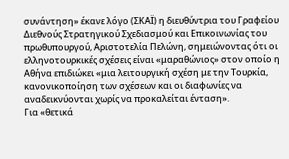συνάντηση» έκανε λόγο (ΣΚΑΪ) η διευθύντρια του Γραφείου Διεθνούς Στρατηγικού Σχεδιασμού και Επικοινωνίας του πρωθυπουργού, Αριστοτελία Πελώνη, σημειώνοντας ότι οι ελληνοτουρκικές σχέσεις είναι «μαραθώνιος» στον οποίο η Αθήνα επιδιώκει «μια λειτουργική σχέση με την Τουρκία, κανονικοποίηση των σχέσεων και οι διαφωνίες να αναδεικνύονται χωρίς να προκαλείται ένταση».
Για «θετικά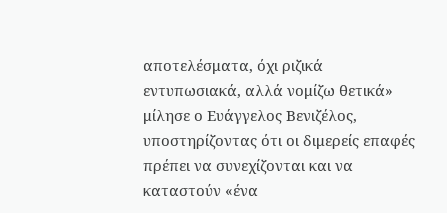αποτελέσματα, όχι ριζικά εντυπωσιακά, αλλά νομίζω θετικά» μίλησε ο Ευάγγελος Βενιζέλος, υποστηρίζοντας ότι οι διμερείς επαφές πρέπει να συνεχίζονται και να καταστούν «ένα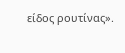είδος ρουτίνας».